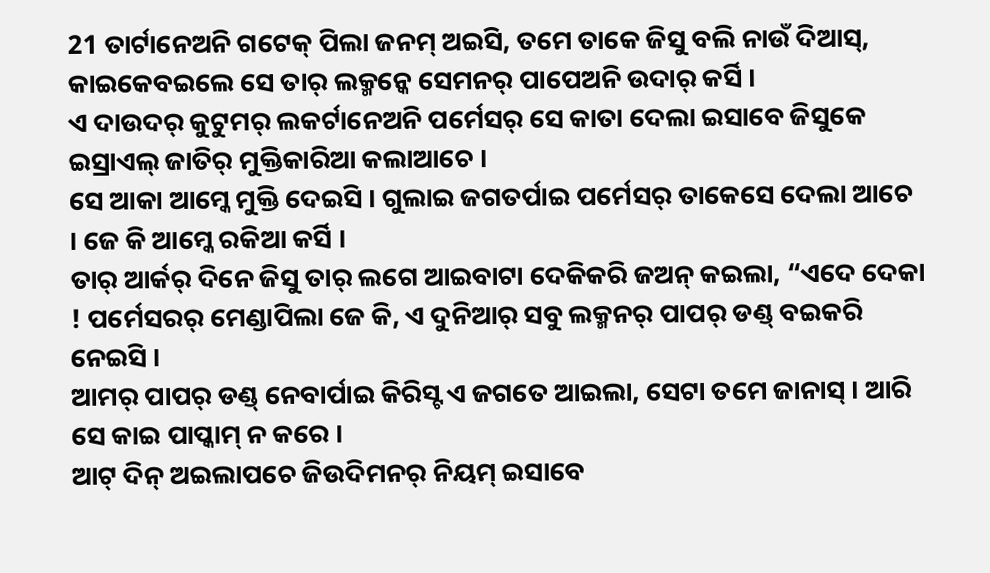21 ତାର୍ଟାନେଅନି ଗଟେକ୍ ପିଲା ଜନମ୍ ଅଇସି, ତମେ ତାକେ ଜିସୁ ବଲି ନାଉଁ ଦିଆସ୍, କାଇକେବଇଲେ ସେ ତାର୍ ଲକ୍ମନ୍କେ ସେମନର୍ ପାପେଅନି ଉଦାର୍ କର୍ସି ।
ଏ ଦାଉଦର୍ କୁଟୁମର୍ ଲକର୍ଟାନେଅନି ପର୍ମେସର୍ ସେ କାତା ଦେଲା ଇସାବେ ଜିସୁକେ ଇସ୍ରାଏଲ୍ ଜାତିର୍ ମୁକ୍ତିକାରିଆ କଲାଆଚେ ।
ସେ ଆକା ଆମ୍କେ ମୁକ୍ତି ଦେଇସି । ଗୁଲାଇ ଜଗତର୍ପାଇ ପର୍ମେସର୍ ତାକେସେ ଦେଲା ଆଚେ । ଜେ କି ଆମ୍କେ ରକିଆ କର୍ସି ।
ତାର୍ ଆର୍କର୍ ଦିନେ ଜିସୁ ତାର୍ ଲଗେ ଆଇବାଟା ଦେକିକରି ଜଅନ୍ କଇଲା, “ଏଦେ ଦେକା ! ପର୍ମେସରର୍ ମେଣ୍ଡାପିଲା ଜେ କି, ଏ ଦୁନିଆର୍ ସବୁ ଲକ୍ମନର୍ ପାପର୍ ଡଣ୍ଡ୍ ବଇକରି ନେଇସି ।
ଆମର୍ ପାପର୍ ଡଣ୍ଡ୍ ନେବାର୍ପାଇ କିରିସ୍ଟ ଏ ଜଗତେ ଆଇଲା, ସେଟା ତମେ ଜାନାସ୍ । ଆରି ସେ କାଇ ପାପ୍କାମ୍ ନ କରେ ।
ଆଟ୍ ଦିନ୍ ଅଇଲାପଚେ ଜିଉଦିମନର୍ ନିୟମ୍ ଇସାବେ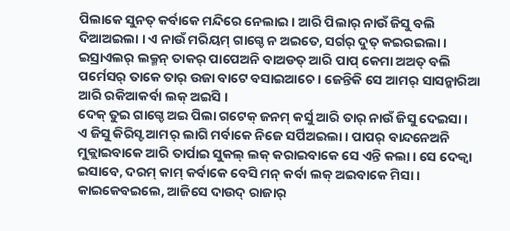ପିଲାକେ ସୁନତ୍ କର୍ବାକେ ମନ୍ଦିରେ ନେଲାଇ । ଆରି ପିଲାର୍ ନାଉଁ ଜିସୁ ବଲି ଦିଆଅଇଲା । ଏ ନାଉଁ ମରିୟମ୍ ଗାଗ୍ଡେ ନ ଅଇତେ, ସର୍ଗର୍ ଦୁତ୍ କଇରଇଲା ।
ଇସ୍ରାଏଲର୍ ଲକ୍ମନ୍ ତାକର୍ ପାପେଅନି ବାଅଡତ୍ ଆରି ପାପ୍ କେମା ଅଅତ୍ ବଲି ପର୍ମେସର୍ ତାକେ ତାର୍ ଉଜା ବାଟେ ବସାଇଆଚେ । ଜେନ୍ତିକି ସେ ଆମର୍ ସାସନ୍କାରିଆ ଆରି ରକିଆକର୍ବା ଲକ୍ ଅଇସି ।
ଦେକ୍ ତୁଇ ଗାଗ୍ଡେ ଅଇ ପିଲା ଗଟେକ୍ ଜନମ୍ କର୍ସୁ ଆରି ତାର୍ ନାଉଁ ଜିସୁ ଦେଇସା ।
ଏ ଜିସୁ କିରିସ୍ଟ ଆମର୍ ଲାଗି ମର୍ବାକେ ନିଜେ ସର୍ପିଅଇଲା । ପାପର୍ ବାନ୍ଦନେଅନି ମୁକ୍ଲାଇବାକେ ଆରି ତାର୍ପାଇ ସୁକଲ୍ ଲକ୍ କରାଇବାକେ ସେ ଏନ୍ତି କଲା । ସେ ଦେକ୍ବା ଇସାବେ, ଦରମ୍ କାମ୍ କର୍ବାକେ ବେସି ମନ୍ କର୍ବା ଲକ୍ ଅଇବାକେ ମିସା ।
କାଇକେବଇଲେ, ଆଜିସେ ଦାଉଦ୍ ରାଜାର୍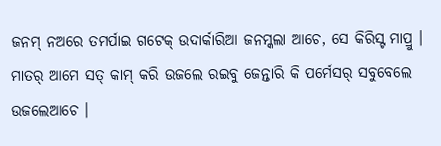ଜନମ୍ ନଅରେ ତମର୍ପାଇ ଗଟେକ୍ ଉଦାର୍କାରିଆ ଜନମ୍କଲା ଆଚେ, ସେ କିରିସ୍ଟ ମାପ୍ରୁ ।
ମାତର୍ ଆମେ ସତ୍ କାମ୍ କରି ଉଜଲେ ରଇବୁ ଜେନ୍ତାରି କି ପର୍ମେସର୍ ସବୁବେଲେ ଉଜଲେଆଚେ ।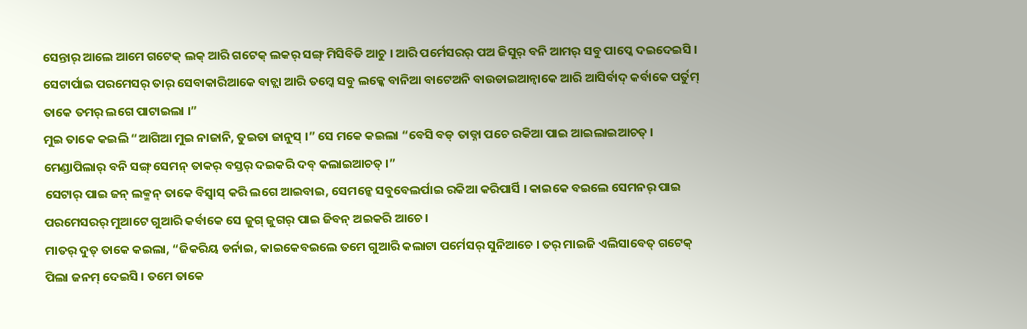ସେନ୍ତାର୍ ଆଲେ ଆମେ ଗଟେକ୍ ଲକ୍ ଆରି ଗଟେକ୍ ଲକର୍ ସଙ୍ଗ୍ ମିସିବିଡି ଆଚୁ । ଆରି ପର୍ମେସରର୍ ପଅ ଜିସୁର୍ ବନି ଆମର୍ ସବୁ ପାପ୍କେ ଦଇଦେଇସି ।
ସେଟାର୍ପାଇ ପରମେସର୍ ତାର୍ ସେବାକାରିଆକେ ବାଚ୍ଲା ଆରି ତମ୍କେ ସବୁ ଲକ୍କେ ବାନିଆ ବାଟେଅନି ବାଉଡାଇଆନ୍ବାକେ ଆରି ଆସିର୍ବାଦ୍ କର୍ବାକେ ପର୍ତୁମ୍ ତାକେ ତମର୍ ଲଗେ ପାଟାଇଲା ।”
ମୁଇ ତାକେ କଇଲି “ଆଗିଆ ମୁଇ ନାଜାନି, ତୁଇତା ଜାନୁସ୍ ।” ସେ ମକେ କଇଲା “ବେସି ବଡ୍ ତାଡ୍ନା ପଚେ ରକିଆ ପାଇ ଆଇଲାଇଆଚତ୍ । ମେଣ୍ଡାପିଲାର୍ ବନି ସଙ୍ଗ୍ ସେମନ୍ ତାକର୍ ବସ୍ତର୍ ଦଇକରି ଦବ୍ କଲାଇଆଚତ୍ ।”
ସେଟାର୍ ପାଇ ଜନ୍ ଲକ୍ମନ୍ ତାକେ ବିସ୍ବାସ୍ କରି ଲଗେ ଆଇବାଇ, ସେମନ୍କେ ସବୁବେଲର୍ପାଇ ରକିଆ କରିପାର୍ସି । କାଇକେ ବଇଲେ ସେମନର୍ ପାଇ ପରମେସରର୍ ମୁଆଟେ ଗୁଆରି କର୍ବାକେ ସେ ଜୁଗ୍ ଜୁଗର୍ ପାଇ ଜିବନ୍ ଅଇକରି ଆଚେ ।
ମାତର୍ ଦୁତ୍ ତାକେ କଇଲା, “ଜିକରିୟ ଡର୍ନାଇ, କାଇକେବଇଲେ ତମେ ଗୁଆରି କଲାଟା ପର୍ମେସର୍ ସୁନିଆଚେ । ତର୍ ମାଇଜି ଏଲିସାବେତ୍ ଗଟେକ୍ ପିଲା ଜନମ୍ ଦେଇସି । ତମେ ତାକେ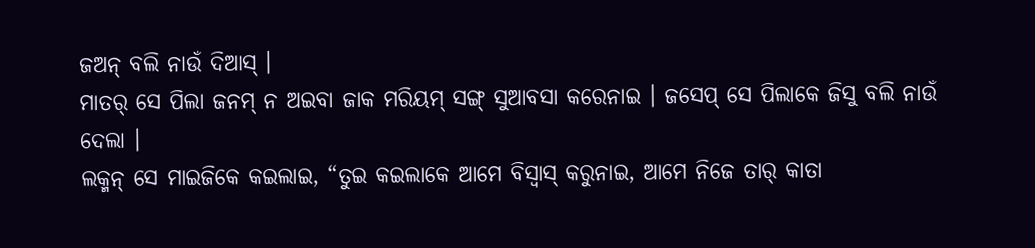ଜଅନ୍ ବଲି ନାଉଁ ଦିଆସ୍ ।
ମାତର୍ ସେ ପିଲା ଜନମ୍ ନ ଅଇବା ଜାକ ମରିୟମ୍ ସଙ୍ଗ୍ ସୁଆବସା କରେନାଇ । ଜସେପ୍ ସେ ପିଲାକେ ଜିସୁ ବଲି ନାଉଁ ଦେଲା ।
ଲକ୍ମନ୍ ସେ ମାଇଜିକେ କଇଲାଇ, “ତୁଇ କଇଲାକେ ଆମେ ବିସ୍ବାସ୍ କରୁନାଇ, ଆମେ ନିଜେ ତାର୍ କାତା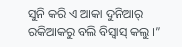ସୁନି କରି ଏ ଆକା ଦୁନିଆର୍ ରକିଆକରୁ ବଲି ବିସ୍ବାସ୍ କଲୁ ।”